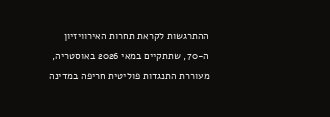ההתרגשות לקראת תחרות האירוויזיון ה-70, שתתקיים במאי 2026 באוסטריה, מעוררת התנגדות פוליטית חריפה במדינה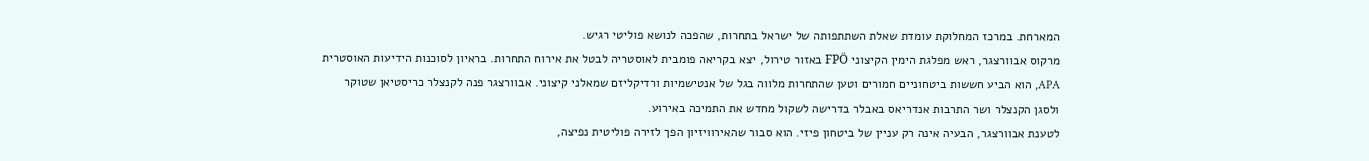המארחת. במרכז המחלוקת עומדת שאלת השתתפותה של ישראל בתחרות, שהפכה לנושא פוליטי רגיש.
מרקוס אבוורצגר, ראש מפלגת הימין הקיצוני FPÖ באזור טירול, יצא בקריאה פומבית לאוסטריה לבטל את אירוח התחרות. בראיון לסוכנות הידיעות האוסטרית APA, הוא הביע חששות ביטחוניים חמורים וטען שהתחרות מלווה בגל של אנטישמיות ורדיקליזם שמאלני קיצוני. אבוורצגר פנה לקנצלר כריסטיאן שטוקר ולסגן הקנצלר ושר התרבות אנדריאס באבלר בדרישה לשקול מחדש את התמיכה באירוע.
לטענת אבוורצגר, הבעיה אינה רק עניין של ביטחון פיזי. הוא סבור שהאירוויזיון הפך לזירה פוליטית נפיצה,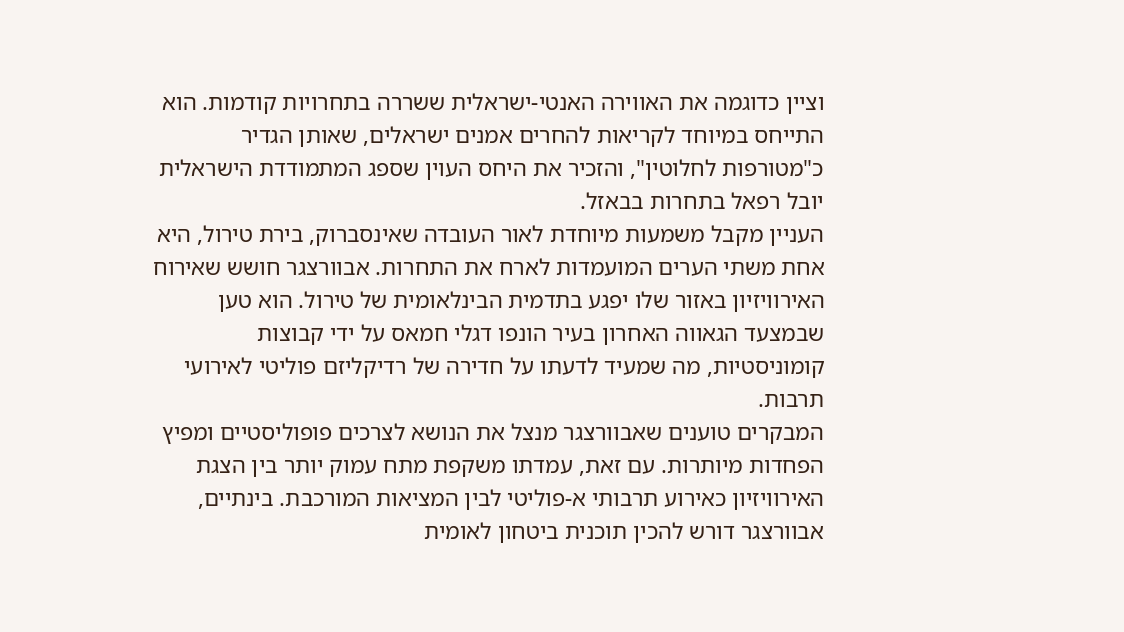וציין כדוגמה את האווירה האנטי-ישראלית ששררה בתחרויות קודמות. הוא התייחס במיוחד לקריאות להחרים אמנים ישראלים, שאותן הגדיר כ"מטורפות לחלוטין", והזכיר את היחס העוין שספג המתמודדת הישראלית יובל רפאל בתחרות בבאזל.
העניין מקבל משמעות מיוחדת לאור העובדה שאינסברוק, בירת טירול, היא אחת משתי הערים המועמדות לארח את התחרות. אבוורצגר חושש שאירוח האירוויזיון באזור שלו יפגע בתדמית הבינלאומית של טירול. הוא טען שבמצעד הגאווה האחרון בעיר הונפו דגלי חמאס על ידי קבוצות קומוניסטיות, מה שמעיד לדעתו על חדירה של רדיקליזם פוליטי לאירועי תרבות.
המבקרים טוענים שאבוורצגר מנצל את הנושא לצרכים פופוליסטיים ומפיץ הפחדות מיותרות. עם זאת, עמדתו משקפת מתח עמוק יותר בין הצגת האירוויזיון כאירוע תרבותי א-פוליטי לבין המציאות המורכבת. בינתיים, אבוורצגר דורש להכין תוכנית ביטחון לאומית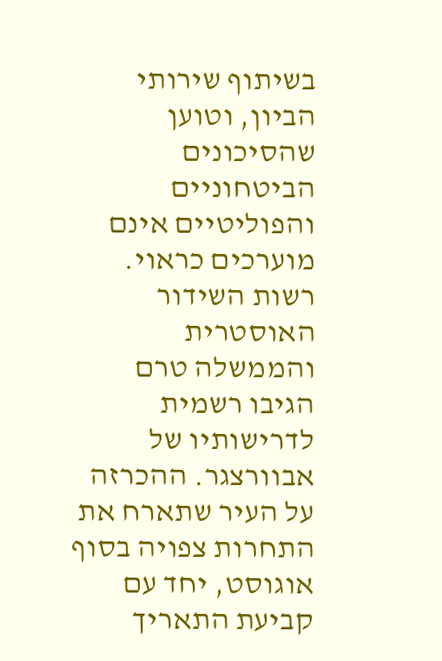בשיתוף שירותי הביון, וטוען שהסיכונים הביטחוניים והפוליטיים אינם מוערכים כראוי.
רשות השידור האוסטרית והממשלה טרם הגיבו רשמית לדרישותיו של אבוורצגר. ההכרזה על העיר שתארח את התחרות צפויה בסוף אוגוסט, יחד עם קביעת התאריך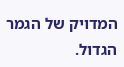המדויק של הגמר הגדול.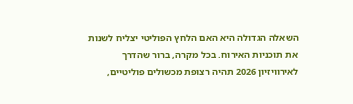השאלה הגדולה היא האם הלחץ הפוליטי יצליח לשנות את תוכניות האירוח. בכל מקרה, ברור שהדרך לאירוויזיון 2026 תהיה רצופת מכשולים פוליטיים,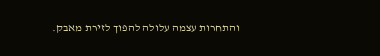והתחרות עצמה עלולה להפוך לזירת מאבק.